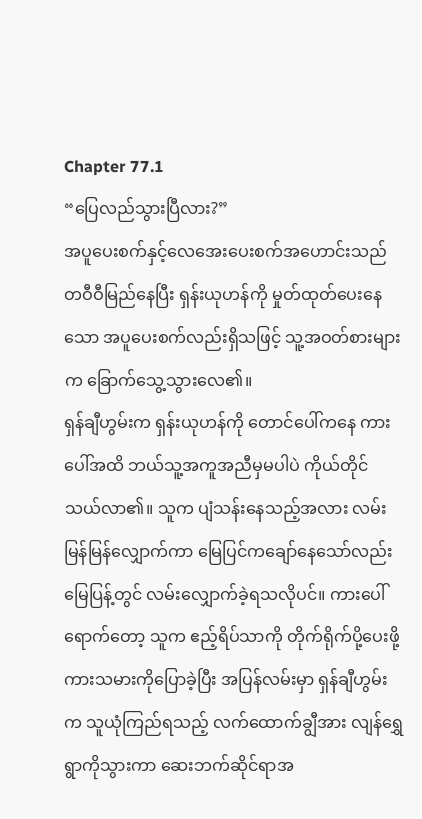Chapter 77.1
“ပြေလည်သွားပြီလား?”
အပူပေးစက်နှင့်လေအေးပေးစက်အဟောင်းသည် တဝီဝီမြည်နေပြီး ရှန်းယုဟန်ကို မှုတ်ထုတ်ပေးနေသော အပူပေးစက်လည်းရှိသဖြင့် သူ့အဝတ်စားများက ခြောက်သွေ့သွားလေ၏။
ရှန်ချီဟွမ်းက ရှန်းယုဟန်ကို တောင်ပေါ်ကနေ ကားပေါ်အထိ ဘယ်သူ့အကူအညီမှမပါပဲ ကိုယ်တိုင်သယ်လာ၏။ သူက ပျံသန်းနေသည့်အလား လမ်းမြန်မြန်လျှောက်ကာ မြေပြင်ကချော်နေသော်လည်း မြေပြန့်တွင် လမ်းလျှောက်ခဲ့ရသလိုပင်။ ကားပေါ်ရောက်တော့ သူက ဧည့်ရိပ်သာကို တိုက်ရိုက်ပို့ပေးဖို့ ကားသမားကိုပြောခဲ့ပြီး အပြန်လမ်းမှာ ရှန်ချီဟွမ်းက သူယုံကြည်ရသည့် လက်ထောက်ချွီအား လျန်ရွှေရွာကိုသွားကာ ဆေးဘက်ဆိုင်ရာအ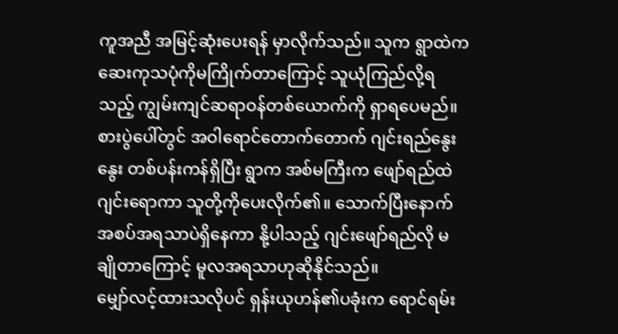ကူအညီ အမြင့်ဆုံးပေးရန် မှာလိုက်သည်။ သူက ရွာထဲက ဆေးကုသပုံကိုမကြိုက်တာကြောင့် သူယုံကြည်လို့ရသည့် ကျွမ်းကျင်ဆရာဝန်တစ်ယောက်ကို ရှာရပေမည်။
စားပွဲပေါ်တွင် အဝါရောင်တောက်တောက် ဂျင်းရည်နွေးနွေး တစ်ပန်းကန်ရှိပြီး ရွာက အစ်မကြီးက ဖျော်ရည်ထဲဂျင်းရောကာ သူတို့ကိုပေးလိုက်၏။ သောက်ပြီးနောက် အစပ်အရသာပဲရှိနေကာ နို့ပါသည့် ဂျင်းဖျော်ရည်လို မချိုတာကြောင့် မူလအရသာဟုဆိုနိုင်သည်။
မျှော်လင့်ထားသလိုပင် ရှန်းယုဟန်၏ပခုံးက ရောင်ရမ်း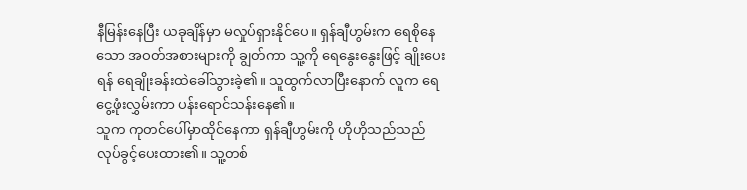နီမြန်းနေပြီး ယခုချိန်မှာ မလှုပ်ရှားနိုင်ပေ။ ရှန်ချီဟွမ်းက ရေစိုနေသော အဝတ်အစားများကို ချွတ်ကာ သူ့ကို ရေနွေးနွေးဖြင့် ချိုးပေးရန် ရေချိုးခန်းထဲခေါ်သွားခဲ့၏။ သူထွက်လာပြီးနောက် လူက ရေငွေ့ဖုံးလွှမ်းကာ ပန်းရောင်သန်းနေ၏။
သူက ကုတင်ပေါ်မှာထိုင်နေကာ ရှန်ချီဟွမ်းကို ဟိုဟိုသည်သည် လုပ်ခွင့်ပေးထား၏။ သူ့တစ်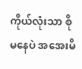ကိုယ်လုံးသာ စိုမနေပဲ အအေးမိ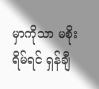မှာကိုသာ မစိုးရိမ်ရင် ရှန်ချီ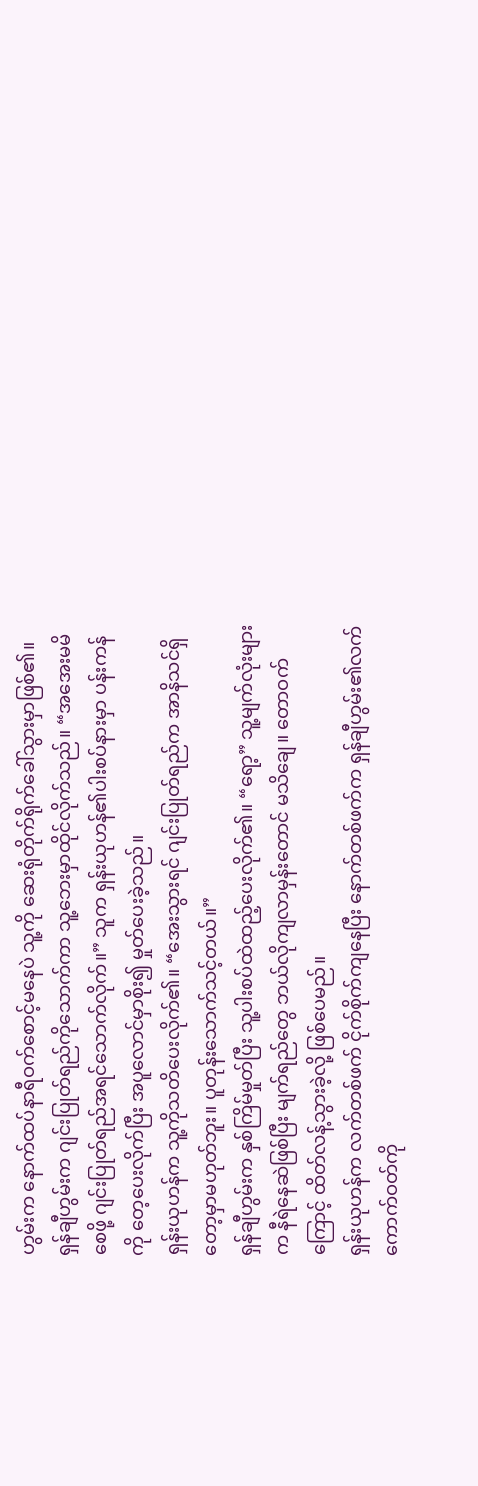ဟွမ်းက နောက်ထပ်နာရီဝက်စောင့်မနေပဲ သူ့ကို ဆေးရုံတိုက်ရိုက်ခေါ်သွားမှာဖြစ်၏။
ရှန်ချီဟွမ်းက ဂျင်းပြုတ်ရည်ကိုသောက်ကာ သူ့ဘေးမှာထိုင်လိုက်သည်။ “အအေးမမိစေဖို့ ဂျင်းပြုတ်ရည်အရင်သောက်လိုက်။” သူက ရှန်းယုဟန်၏ပါးစပ်နားမှာ ပန်းကန်ကို တေ့ပေးလိုက်ပြီး အပူလောင်မှာစိုး၍ မှုတ်ပေးခဲ့သည်။
ရှန်းယုဟန်က သူ့ကိုသတိပေးလိုက်၏။ “အေးသွားရင် ဂျင်းပြုတ်ရည်က အာနိသင်ရှိတော့မှာမဟုတ်ဘူး။ ပူတုန်းသောက်သင့်တယ်။”
ရှန်ချီဟွမ်းက နှစ်ကြိမ်မှုတ်ပြီး သူ့ပါးစပ်ထဲထည့်ပေးလိုက်၏။ “ရော့” သူ့မျက်လုံးများက နီရဲနေဆဲဖြစ်ပြီး မျက်ရည်တွေ ဘယ်လိုကျလာမှန်းတောင် မသိချေ။ တောဝက်ကြောင့် ထိတ်လန့်သွားခဲ့လို့ ဖြစ်ပေမည်။
ရှန်းယုဟန်က လက်တစ်ဖက် ငိုက်စိုက်ကျနေပြီး နောက်တစ်ဖက်က ရှန်ချီဟွမ်း၏လက်ကောက်ဝတ်ကို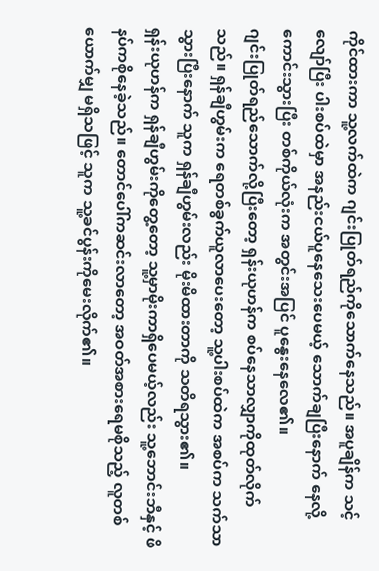ကိုင်ထားကာ သူ့လက်ထဲက ဂျင်းပြုတ်ရည်ကိုသောက်နေသည်။ အပူချိန်က သင့်လျော်ပြီး ပါးစပ်ထဲမှာ အနည်းငယ်ပူနေသေးပေမယ့် သောက်ချပြီးနောက် နေလို့ကောင်းသွားပြီး တစ်ကိုယ်လုံးက အတွင်းအပြင် ပူနွေးနေလေ၏။
ဂျင်းပြုတ်ရည်သောက်လို့ပြီးတော့ ရှန်းယုဟန်က စပ်နေသာလျှာကိုထုတ်လိုက်သည်။ ရှန်ချီဟွမ်းက ရေတစ်ခွက်ယူလာပေးတော့ သူ့ပါးစပ်ထဲက အစပ်က သက်သာသွားပြီးနောက် သူက ရှန်ချီဟွမ်းလည်း မိုးမိထားတာကို သတိရသွား၏။
ရှန်းယုဟန်က ရှန်ချီဟွမ်းကိုတွေ့တော့ သူ့မှာမိုးကာရှိပေမယ့်လည်း သူ့ဘောင်းဘီနှင့် ဖိနပ်ကစိုနေခဲ့သည်။ တောင်ပေါ်ကဆင်းလာတော့ အဝတ်အစားရေမစိုသည့် လူတစ်ယောက်မျှ မရှိသဖြင့် သူက သူ့ခင်ပွန်းကိုမေးလိုက်၏။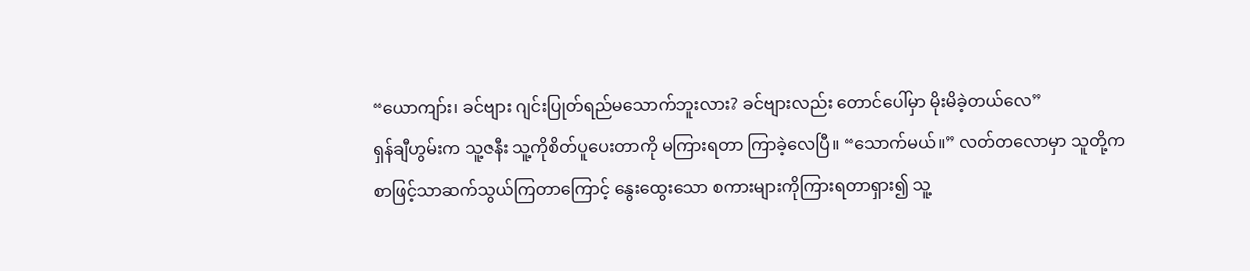“ယောကျာ်း၊ ခင်ဗျား ဂျင်းပြုတ်ရည်မသောက်ဘူးလား? ခင်ဗျားလည်း တောင်ပေါ်မှာ မိုးမိခဲ့တယ်လေ”
ရှန်ချီဟွမ်းက သူ့ဇနီး သူ့ကိုစိတ်ပူပေးတာကို မကြားရတာ ကြာခဲ့လေပြီ။ “သောက်မယ်။” လတ်တလောမှာ သူတို့က စာဖြင့်သာဆက်သွယ်ကြတာကြောင့် နွေးထွေးသော စကားများကိုကြားရတာရှား၍ သူ့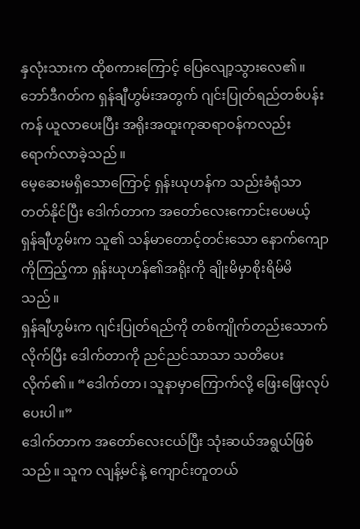နှလုံးသားက ထိုစကားကြောင့် ပြေလျော့သွားလေ၏။
ဘော်ဒီဂတ်က ရှန်ချီဟွမ်းအတွက် ဂျင်းပြုတ်ရည်တစ်ပန်းကန် ယူလာပေးပြီး အရိုးအထူးကုဆရာဝန်ကလည်း ရောက်လာခဲ့သည်။
မေ့ဆေးမရှိသောကြောင့် ရှန်းယုဟန်က သည်းခံရုံသာတတ်နိုင်ပြီး ဒေါက်တာက အတော်လေးကောင်းပေမယ့် ရှန်ချီဟွမ်းက သူ၏ သန်မာတောင့်တင်းသော နောက်ကျောကိုကြည့်ကာ ရှန်းယုဟန်၏အရိုးကို ချိုးမိမှာစိုးရိမ်မိသည်။
ရှန်ချီဟွမ်းက ဂျင်းပြုတ်ရည်ကို တစ်ကျိုက်တည်းသောက်လိုက်ပြီး ဒေါက်တာကို ညင်ညင်သာသာ သတိပေးလိုက်၏။ “ဒေါက်တာ၊ သူနာမှာကြောက်လို့ ဖြေးဖြေးလုပ်ပေးပါ။”
ဒေါက်တာက အတော်လေးငယ်ပြီး သုံးဆယ်အရွယ်ဖြစ်သည်။ သူက လျန့်မင်နဲ့ ကျောင်းတူတယ်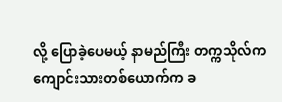လို့ ပြောခဲ့ပေမယ့် နာမည်ကြီး တက္ကသိုလ်က ကျောင်းသားတစ်ယောက်က ခ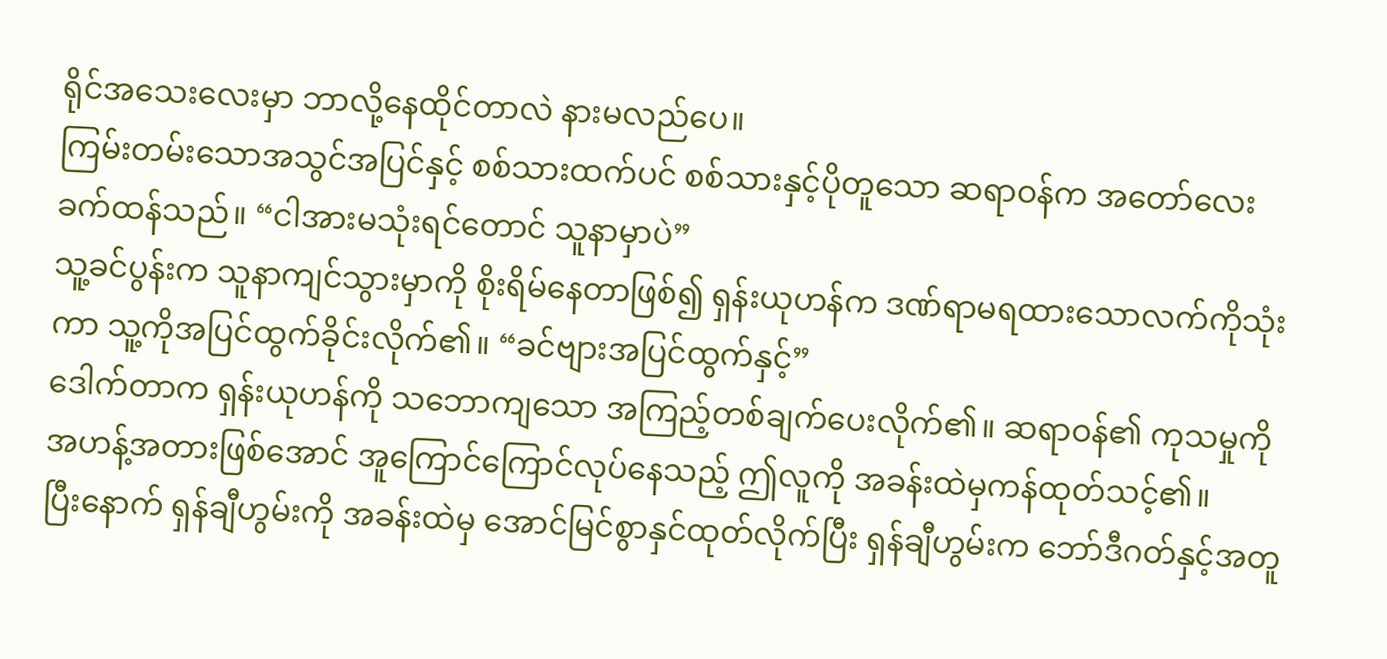ရိုင်အသေးလေးမှာ ဘာလို့နေထိုင်တာလဲ နားမလည်ပေ။
ကြမ်းတမ်းသောအသွင်အပြင်နှင့် စစ်သားထက်ပင် စစ်သားနှင့်ပိုတူသော ဆရာဝန်က အတော်လေး ခက်ထန်သည်။ “ငါအားမသုံးရင်တောင် သူနာမှာပဲ”
သူ့ခင်ပွန်းက သူနာကျင်သွားမှာကို စိုးရိမ်နေတာဖြစ်၍ ရှန်းယုဟန်က ဒဏ်ရာမရထားသောလက်ကိုသုံးကာ သူ့ကိုအပြင်ထွက်ခိုင်းလိုက်၏။ “ခင်ဗျားအပြင်ထွက်နှင့်”
ဒေါက်တာက ရှန်းယုဟန်ကို သဘောကျသော အကြည့်တစ်ချက်ပေးလိုက်၏။ ဆရာဝန်၏ ကုသမှုကို အဟန့်အတားဖြစ်အောင် အူကြောင်ကြောင်လုပ်နေသည့် ဤလူကို အခန်းထဲမှကန်ထုတ်သင့်၏။
ပြီးနောက် ရှန်ချီဟွမ်းကို အခန်းထဲမှ အောင်မြင်စွာနှင်ထုတ်လိုက်ပြီး ရှန်ချီဟွမ်းက ဘော်ဒီဂတ်နှင့်အတူ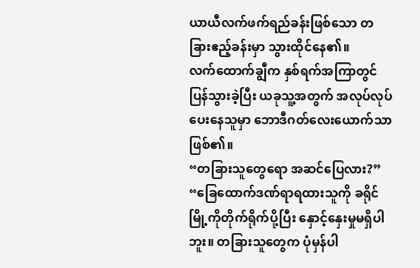ယာယီလက်ဖက်ရည်ခန်းဖြစ်သော တခြားဧည့်ခန်းမှာ သွားထိုင်နေ၏။
လက်ထောက်ချွီက နှစ်ရက်အကြာတွင် ပြန်သွားခဲ့ပြီး ယခုသူ့အတွက် အလုပ်လုပ်ပေးနေသူမှာ ဘောဒီဂတ်လေးယောက်သာဖြစ်၏။
“တခြားသူတွေရော အဆင်ပြေလား?”
“ခြေထောက်ဒဏ်ရာရထားသူကို ခရိုင်မြို့ကိုတိုက်ရိုက်ပို့ပြီး နှောင့်နှေးမှုမရှိပါဘူး။ တခြားသူတွေက ပုံမှန်ပါ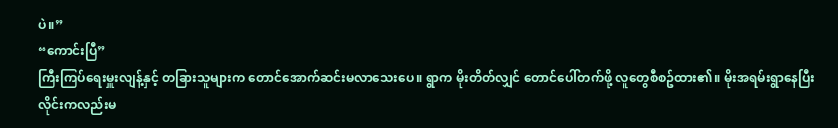ပဲ။”
“ကောင်းပြီ”
ကြီးကြပ်ရေးမှူးလျန့်နှင့် တခြားသူများက တောင်အောက်ဆင်းမလာသေးပေ။ ရွာက မိုးတိတ်လျှင် တောင်ပေါ်တက်ဖို့ လူတွေစီစဥ်ထား၏။ မိုးအရမ်းရွာနေပြီး လိုင်းကလည်းမ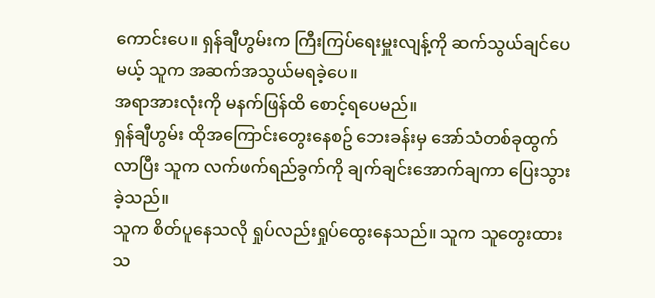ကောင်းပေ။ ရှန်ချီဟွမ်းက ကြီးကြပ်ရေးမှူးလျန့်ကို ဆက်သွယ်ချင်ပေမယ့် သူက အဆက်အသွယ်မရခဲ့ပေ။
အရာအားလုံးကို မနက်ဖြန်ထိ စောင့်ရပေမည်။
ရှန်ချီဟွမ်း ထိုအကြောင်းတွေးနေစဥ် ဘေးခန်းမှ အော်သံတစ်ခုထွက်လာပြီး သူက လက်ဖက်ရည်ခွက်ကို ချက်ချင်းအောက်ချကာ ပြေးသွားခဲ့သည်။
သူက စိတ်ပူနေသလို ရှုပ်လည်းရှုပ်ထွေးနေသည်။ သူက သူတွေးထားသ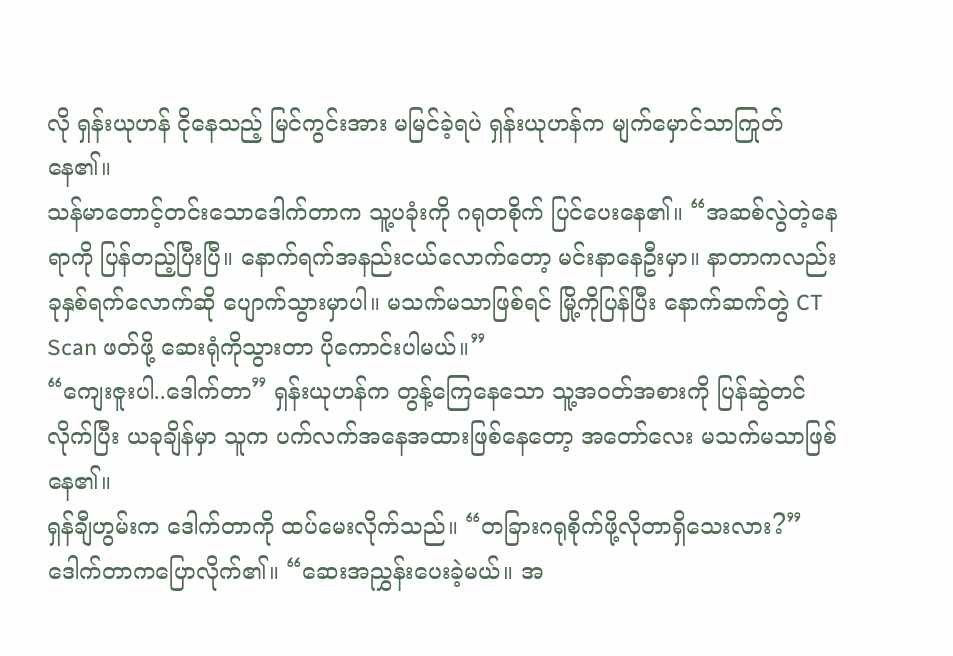လို ရှန်းယုဟန် ငိုနေသည့် မြင်ကွင်းအား မမြင်ခဲ့ရပဲ ရှန်းယုဟန်က မျက်မှောင်သာကြုတ်နေ၏။
သန်မာတောင့်တင်းသောဒေါက်တာက သူ့ပခုံးကို ဂရုတစိုက် ပြင်ပေးနေ၏။ “အဆစ်လွဲတဲ့နေရာကို ပြန်တည့်ပြီးပြီ။ နောက်ရက်အနည်းငယ်လောက်တော့ မင်းနာနေဦးမှာ။ နာတာကလည်း ခုနှစ်ရက်လောက်ဆို ပျောက်သွားမှာပါ။ မသက်မသာဖြစ်ရင် မြို့ကိုပြန်ပြီး နောက်ဆက်တွဲ CT Scan ဖတ်ဖို့ ဆေးရုံကိုသွားတာ ပိုကောင်းပါမယ်။”
“ကျေးဇူးပါ..ဒေါက်တာ” ရှန်းယုဟန်က တွန့်ကြေနေသော သူ့အဝတ်အစားကို ပြန်ဆွဲတင်လိုက်ပြီး ယခုချိန်မှာ သူက ပက်လက်အနေအထားဖြစ်နေတော့ အတော်လေး မသက်မသာဖြစ်နေ၏။
ရှန်ချီဟွမ်းက ဒေါက်တာကို ထပ်မေးလိုက်သည်။ “တခြားဂရုစိုက်ဖို့လိုတာရှိသေးလား?”
ဒေါက်တာကပြောလိုက်၏။ “ဆေးအညွှန်းပေးခဲ့မယ်။ အ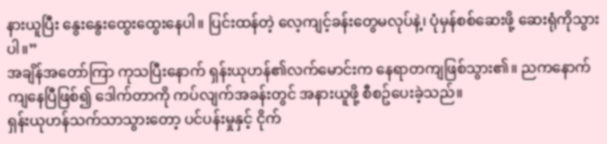နားယူပြီး နွေးနွေးထွေးထွေးနေပါ။ ပြင်းထန်တဲ့ လေ့ကျင့်ခန်းတွေမလုပ်နဲ့၊ ပုံမှန်စစ်ဆေးဖို့ ဆေးရုံကိုသွားပါ။”
အချိန်အတော်ကြာ ကုသပြီးနောက် ရှန်းယုဟန်၏လက်မောင်းက နေရာတကျဖြစ်သွား၏။ ညကနောက်ကျနေပြီဖြစ်၍ ဒေါက်တာကို ကပ်လျက်အခန်းတွင် အနားယူဖို့ စီစဥ်ပေးခဲ့သည်။
ရှန်းယုဟန်သက်သာသွားတော့ ပင်ပန်းမှုနှင့် ငိုက်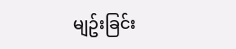မျဥ်းခြင်း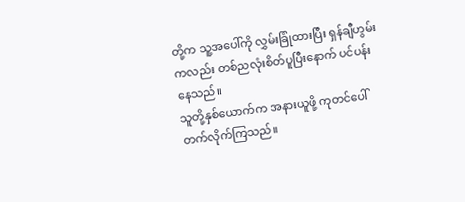တို့က သူ့အပေါ်ကို လွှမ်းခြုံထားပြီး ရှန်ချီဟွမ်းကလည်း တစ်ညလုံးစိတ်ပူပြီးနောက် ပင်ပန်းနေသည်။
သူတို့နှစ်ယောက်က အနားယူဖို့ ကုတင်ပေါ်တက်လိုက်ကြသည်။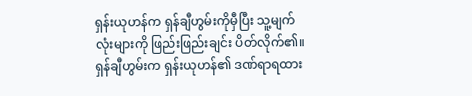ရှန်းယုဟန်က ရှန်ချီဟွမ်းကိုမှီပြီး သူ့မျက်လုံးများကို ဖြည်းဖြည်းချင်း ပိတ်လိုက်၏။
ရှန်ချီဟွမ်းက ရှန်းယုဟန်၏ ဒဏ်ရာရထား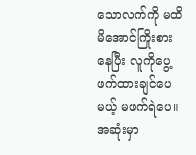သောလက်ကို မထိမိအောင်ကြိုးစားနေပြီး လူကိုပွေ့ဖက်ထားချင်ပေမယ့် မဖက်ရဲပေ။ အဆုံးမှာ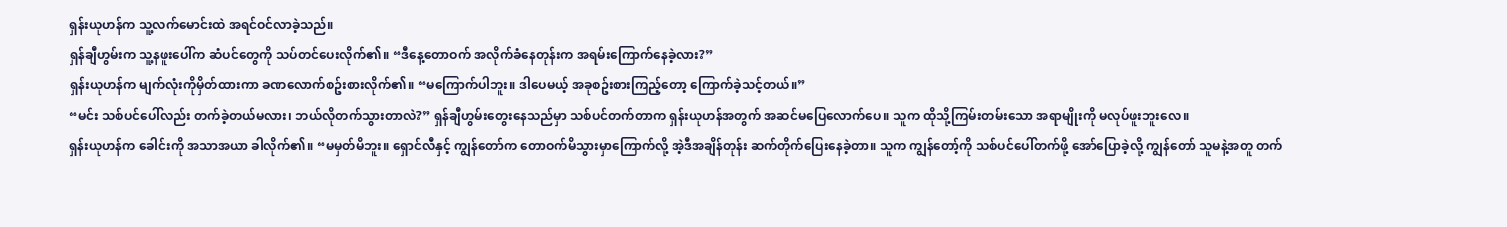ရှန်းယုဟန်က သူ့လက်မောင်းထဲ အရင်ဝင်လာခဲ့သည်။
ရှန်ချီဟွမ်းက သူ့နဖူးပေါ်က ဆံပင်တွေကို သပ်တင်ပေးလိုက်၏။ “ဒီနေ့တောဝက် အလိုက်ခံနေတုန်းက အရမ်းကြောက်နေခဲ့လား?”
ရှန်းယုဟန်က မျက်လုံးကိုမှိတ်ထားကာ ခဏလောက်စဥ်းစားလိုက်၏။ “မကြောက်ပါဘူး။ ဒါပေမယ့် အခုစဥ်းစားကြည့်တော့ ကြောက်ခဲ့သင့်တယ်။”
“မင်း သစ်ပင်ပေါ်လည်း တက်ခဲ့တယ်မလား၊ ဘယ်လိုတက်သွားတာလဲ?” ရှန်ချီဟွမ်းတွေးနေသည်မှာ သစ်ပင်တက်တာက ရှန်းယုဟန်အတွက် အဆင်မပြေလောက်ပေ။ သူက ထိုသို့ကြမ်းတမ်းသော အရာမျိုးကို မလုပ်ဖူးဘူးလေ။
ရှန်းယုဟန်က ခေါင်းကို အသာအယာ ခါလိုက်၏။ “မမှတ်မိဘူး။ ရှောင်လီနှင့် ကျွန်တော်က တောဝက်မိသွားမှာကြောက်လို့ အဲ့ဒီအချိန်တုန်း ဆက်တိုက်ပြေးနေခဲ့တာ။ သူက ကျွန်တော့်ကို သစ်ပင်ပေါ်တက်ဖို့ အော်ပြောခဲ့လို့ ကျွန်တော် သူမနဲ့အတူ တက်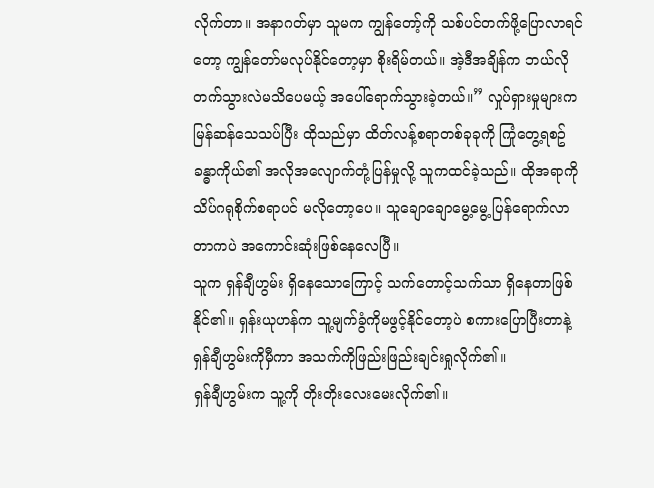လိုက်တာ။ အနာဂတ်မှာ သူမက ကျွန်တော့်ကို သစ်ပင်တက်ဖို့ပြောလာရင်တော့ ကျွန်တော်မလုပ်နိုင်တော့မှာ စိုးရိမ်တယ်။ အဲ့ဒီအချိန်က ဘယ်လိုတက်သွားလဲမသိပေမယ့် အပေါ်ရောက်သွားခဲ့တယ်။” လှုပ်ရှားမှုများက မြန်ဆန်သေသပ်ပြီး ထိုသည်မှာ ထိတ်လန့်စရာတစ်ခုခုကို ကြုံတွေ့ရစဥ် ခန္ဓာကိုယ်၏ အလိုအလျောက်တုံ့ပြန်မှုလို့ သူကထင်ခဲ့သည်။ ထိုအရာကို သိပ်ဂရုစိုက်စရာပင် မလိုတော့ပေ။ သူချောချောမွေ့မွေ့ ပြန်ရောက်လာတာကပဲ အကောင်းဆုံးဖြစ်နေလေပြီ။
သူက ရှန်ချီဟွမ်း ရှိနေသောကြောင့် သက်တောင့်သက်သာ ရှိနေတာဖြစ်နိုင်၏။ ရှန်းယုဟန်က သူ့မျက်ခွံကိုမဖွင့်နိုင်တော့ပဲ စကားပြောပြီးတာနဲ့ ရှန်ချီဟွမ်းကိုမှီကာ အသက်ကိုဖြည်းဖြည်းချင်းရှုလိုက်၏။
ရှန်ချီဟွမ်းက သူ့ကို တိုးတိုးလေးမေးလိုက်၏။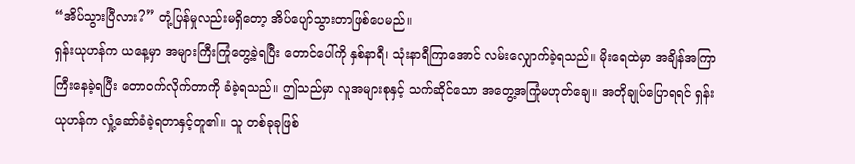“အိပ်သွားပြီလား?” တုံ့ပြန်မှုလည်းမရှိတော့ အိပ်ပျော်သွားတာဖြစ်ပေမည်။
ရှန်းယုဟန်က ယနေ့မှာ အများကြီးကြုံတွေ့ခဲ့ရပြီး တောင်ပေါ်ကို နှစ်နာရီ၊ သုံးနာရီကြာအောင် လမ်းလျှောက်ခဲ့ရသည်။ မိုးရေထဲမှာ အချိန်အကြာကြီးနေခဲ့ရပြီး တောဝက်လိုက်တာကို ခံခဲ့ရသည်။ ဤသည်မှာ လူအများစုနှင့် သက်ဆိုင်သော အတွေ့အကြုံမဟုတ်ချေ။ အတိုချုပ်ပြောရရင် ရှန်းယုဟန်က လှုံ့ဆော်ခံခဲ့ရတာနှင့်တူ၏။ သူ တစ်ခုခုဖြစ်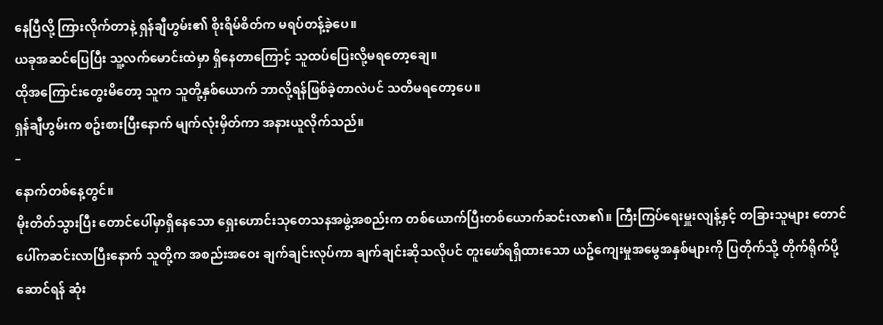နေပြီလို့ ကြားလိုက်တာနဲ့ ရှန်ချီဟွမ်း၏ စိုးရိမ်စိတ်က မရပ်တန့်ခဲ့ပေ။
ယခုအဆင်ပြေပြီး သူ့လက်မောင်းထဲမှာ ရှိနေတာကြောင့် သူထပ်ပြေးလို့မရတော့ချေ။
ထိုအကြောင်းတွေးမိတော့ သူက သူတို့နှစ်ယောက် ဘာလို့ရန်ဖြစ်ခဲ့တာလဲပင် သတိမရတော့ပေ။
ရှန်ချီဟွမ်းက စဥ်းစားပြီးနောက် မျက်လုံးမှိတ်ကာ အနားယူလိုက်သည်။
–
နောက်တစ်နေ့တွင်။
မိုးတိတ်သွားပြီး တောင်ပေါ်မှာရှိနေသော ရှေးဟောင်းသုတေသနအဖွဲ့အစည်းက တစ်ယောက်ပြီးတစ်ယောက်ဆင်းလာ၏။ ကြီးကြပ်ရေးမှူးလျန့်နှင့် တခြားသူများ တောင်ပေါ်ကဆင်းလာပြီးနောက် သူတို့က အစည်းအဝေး ချက်ချင်းလုပ်ကာ ချက်ချင်းဆိုသလိုပင် တူးဖော်ရရှိထားသော ယဥ်ကျေးမှုအမွေအနှစ်များကို ပြတိုက်သို့ တိုက်ရိုက်ပို့ဆောင်ရန် ဆုံး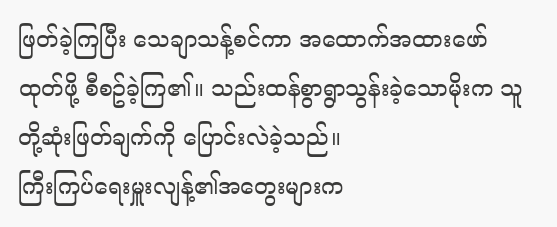ဖြတ်ခဲ့ကြပြီး သေချာသန့်စင်ကာ အထောက်အထားဖော်ထုတ်ဖို့ စီစဥ်ခဲ့ကြ၏။ သည်းထန်စွာရွာသွန်းခဲ့သောမိုးက သူတို့ဆုံးဖြတ်ချက်ကို ပြောင်းလဲခဲ့သည်။
ကြီးကြပ်ရေးမှူးလျန့်၏အတွေးများက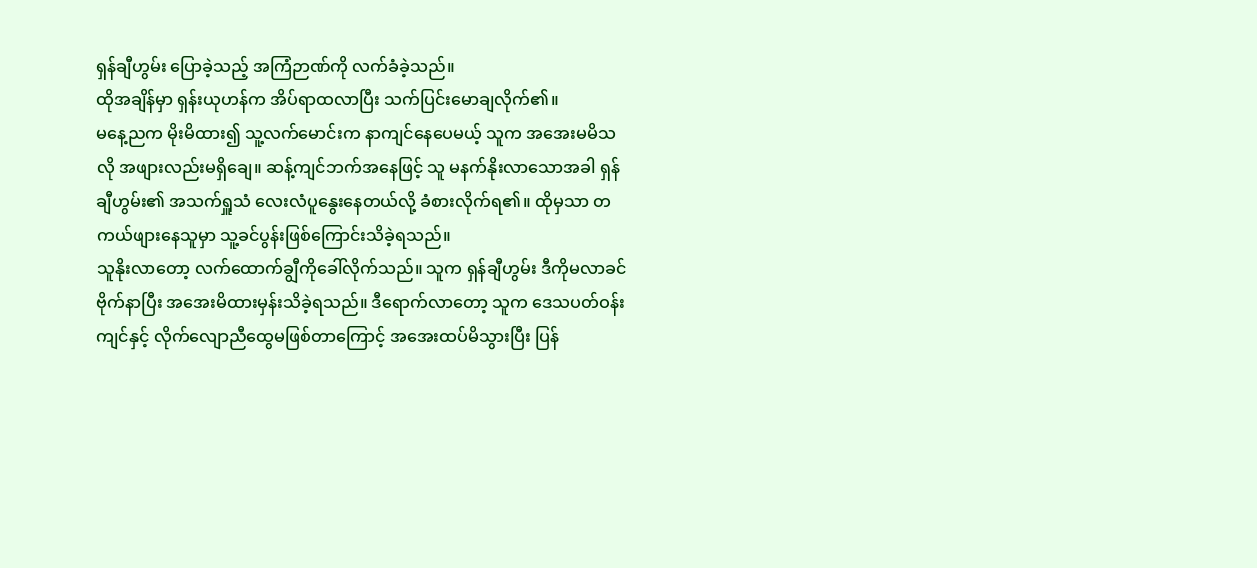ရှန်ချီဟွမ်း ပြောခဲ့သည့် အကြံဉာဏ်ကို လက်ခံခဲ့သည်။
ထိုအချိန်မှာ ရှန်းယုဟန်က အိပ်ရာထလာပြီး သက်ပြင်းမောချလိုက်၏။
မနေ့ညက မိုးမိထား၍ သူ့လက်မောင်းက နာကျင်နေပေမယ့် သူက အအေးမမိသလို အဖျားလည်းမရှိချေ။ ဆန့်ကျင်ဘက်အနေဖြင့် သူ မနက်နိုးလာသောအခါ ရှန်ချီဟွမ်း၏ အသက်ရှူသံ လေးလံပူနွေးနေတယ်လို့ ခံစားလိုက်ရ၏။ ထိုမှသာ တကယ်ဖျားနေသူမှာ သူ့ခင်ပွန်းဖြစ်ကြောင်းသိခဲ့ရသည်။
သူနိုးလာတော့ လက်ထောက်ချွီကိုခေါ်လိုက်သည်။ သူက ရှန်ချီဟွမ်း ဒီကိုမလာခင် ဗိုက်နာပြီး အအေးမိထားမှန်းသိခဲ့ရသည်။ ဒီရောက်လာတော့ သူက ဒေသပတ်ဝန်းကျင်နှင့် လိုက်လျောညီထွေမဖြစ်တာကြောင့် အအေးထပ်မိသွားပြီး ပြန်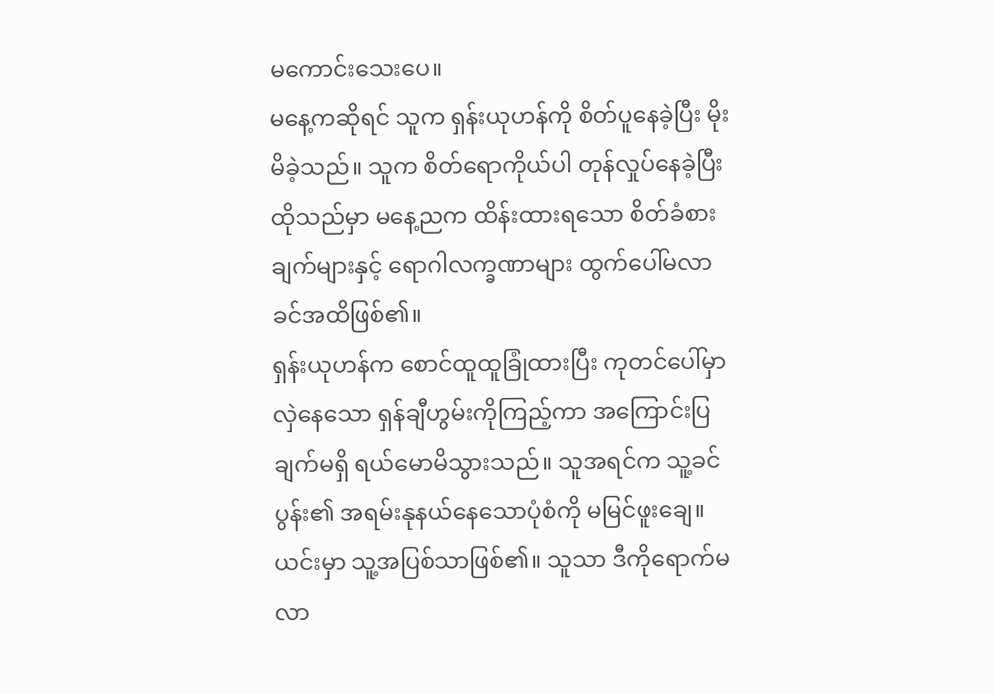မကောင်းသေးပေ။
မနေ့ကဆိုရင် သူက ရှန်းယုဟန်ကို စိတ်ပူနေခဲ့ပြီး မိုးမိခဲ့သည်။ သူက စိတ်ရောကိုယ်ပါ တုန်လှုပ်နေခဲ့ပြီး ထိုသည်မှာ မနေ့ညက ထိန်းထားရသော စိတ်ခံစားချက်များနှင့် ရောဂါလက္ခဏာများ ထွက်ပေါ်မလာခင်အထိဖြစ်၏။
ရှန်းယုဟန်က စောင်ထူထူခြုံထားပြီး ကုတင်ပေါ်မှာလှဲနေသော ရှန်ချီဟွမ်းကိုကြည့်ကာ အကြောင်းပြချက်မရှိ ရယ်မောမိသွားသည်။ သူအရင်က သူ့ခင်ပွန်း၏ အရမ်းနုနယ်နေသောပုံစံကို မမြင်ဖူးချေ။ ယင်းမှာ သူ့အပြစ်သာဖြစ်၏။ သူသာ ဒီကိုရောက်မလာ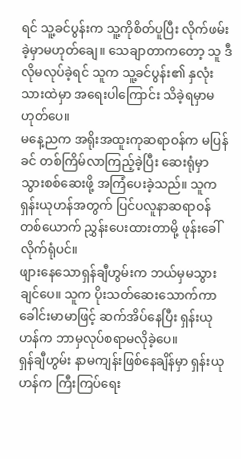ရင် သူ့ခင်ပွန်းက သူ့ကိုစိတ်ပူပြီး လိုက်ဖမ်းခဲ့မှာမဟုတ်ချေ။ သေချာတာကတော့ သူ ဒီလိုမလုပ်ခဲ့ရင် သူက သူ့ခင်ပွန်း၏ နှလုံးသားထဲမှာ အရေးပါကြောင်း သိခဲ့ရမှာမဟုတ်ပေ။
မနေ့ညက အရိုးအထူးကုဆရာဝန်က မပြန်ခင် တစ်ကြိမ်လာကြည့်ခဲ့ပြီး ဆေးရုံမှာ သွားစစ်ဆေးဖို့ အကြံပေးခဲ့သည်။ သူက ရှန်းယုဟန်အတွက် ပြင်ပလူနာဆရာဝန်တစ်ယောက် ညွှန်းပေးထားတာမို့ ဖုန်းခေါ်လိုက်ရုံပင်။
ဖျားနေသောရှန်ချီဟွမ်းက ဘယ်မှမသွားချင်ပေ။ သူက ပိုးသတ်ဆေးသောက်ကာ ခေါင်းမာမာဖြင့် ဆက်အိပ်နေပြီး ရှန်းယုဟန်က ဘာမှလုပ်စရာမလိုခဲ့ပေ။
ရှန်ချီဟွမ်း နာမကျန်းဖြစ်နေချိန်မှာ ရှန်းယုဟန်က ကြီးကြပ်ရေး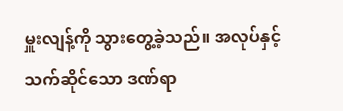မှူးလျန့်ကို သွားတွေ့ခဲ့သည်။ အလုပ်နှင့်သက်ဆိုင်သော ဒဏ်ရာ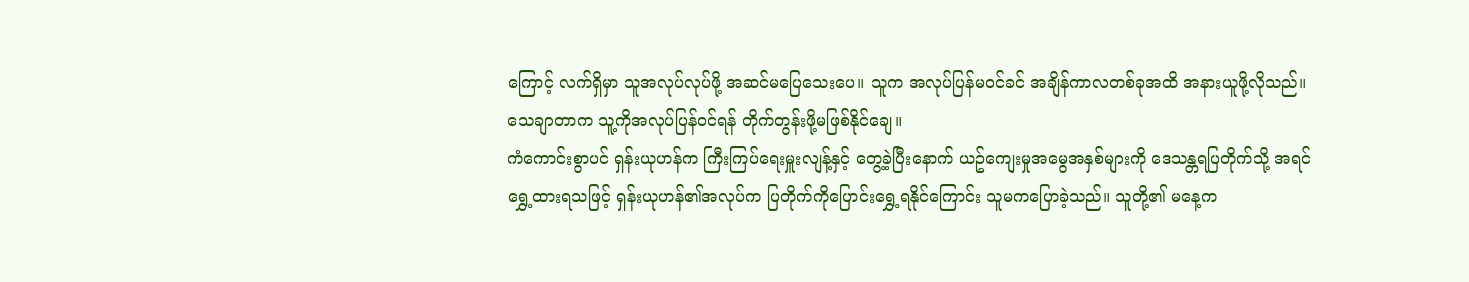ကြောင့် လက်ရှိမှာ သူအလုပ်လုပ်ဖို့ အဆင်မပြေသေးပေ။ သူက အလုပ်ပြန်မဝင်ခင် အချိန်ကာလတစ်ခုအထိ အနားယူဖို့လိုသည်။ သေချာတာက သူ့ကိုအလုပ်ပြန်ဝင်ရန် တိုက်တွန်းဖို့မဖြစ်နိုင်ချေ။
ကံကောင်းစွာပင် ရှန်းယုဟန်က ကြီးကြပ်ရေးမှူးလျန့်နှင့် တွေ့ခဲ့ပြီးနောက် ယဥ်ကျေးမှုအမွေအနှစ်များကို ဒေသန္တရပြတိုက်သို့ အရင်ရွှေ့ထားရသဖြင့် ရှန်းယုဟန်၏အလုပ်က ပြတိုက်ကိုပြောင်းရွှေ့ရနိုင်ကြောင်း သူမကပြောခဲ့သည်။ သူတို့၏ မနေ့က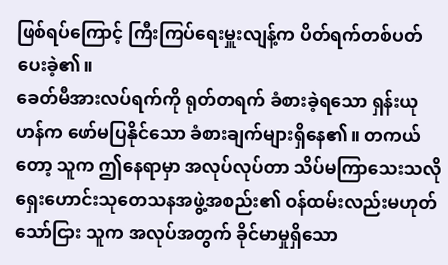ဖြစ်ရပ်ကြောင့် ကြီးကြပ်ရေးမှူးလျန့်က ပိတ်ရက်တစ်ပတ်ပေးခဲ့၏။
ခေတ်မီအားလပ်ရက်ကို ရုတ်တရက် ခံစားခဲ့ရသော ရှန်းယုဟန်က ဖော်မပြနိုင်သော ခံစားချက်များရှိနေ၏။ တကယ်တော့ သူက ဤနေရာမှာ အလုပ်လုပ်တာ သိပ်မကြာသေးသလို ရှေးဟောင်းသုတေသနအဖွဲ့အစည်း၏ ဝန်ထမ်းလည်းမဟုတ်သော်ငြား သူက အလုပ်အတွက် ခိုင်မာမှုရှိသော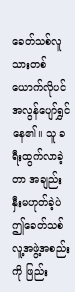ခေတ်သစ်လူသားတစ်ယောက်လိုပင် အလွန်ပျော်ရွှင်နေ၏။ သူ ခရီးထွက်လာခဲ့တာ အချည်းနှီးမဟုတ်ခဲ့ပဲ ဤခေတ်သစ်လူ့အဖွဲ့အစည်းကို ဖြည်း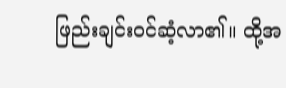ဖြည်းချင်းဝင်ဆံ့လာ၏။ ထို့အ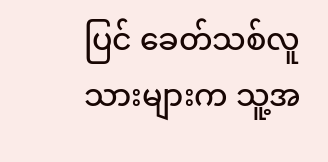ပြင် ခေတ်သစ်လူသားများက သူ့အ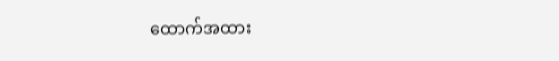ထောက်အထား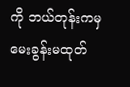ကို ဘယ်တုန်းကမှ မေးခွန်းမထုတ်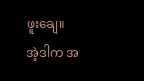ဖူးချေ။
အဲ့ဒါက အ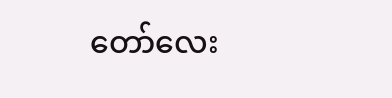တော်လေး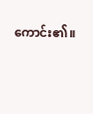ကောင်း၏။